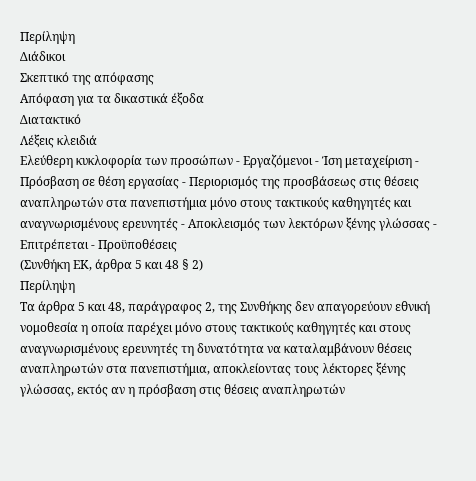Περίληψη
Διάδικοι
Σκεπτικό της απόφασης
Απόφαση για τα δικαστικά έξοδα
Διατακτικό
Λέξεις κλειδιά
Ελεύθερη κυκλοφορία των προσώπων - Εργαζόμενοι - Ίση μεταχείριση - Πρόσβαση σε θέση εργασίας - Περιορισμός της προσβάσεως στις θέσεις αναπληρωτών στα πανεπιστήμια μόνο στους τακτικούς καθηγητές και αναγνωρισμένους ερευνητές - Αποκλεισμός των λεκτόρων ξένης γλώσσας - Επιτρέπεται - Προϋποθέσεις
(Συνθήκη ΕΚ, άρθρα 5 και 48 § 2)
Περίληψη
Τα άρθρα 5 και 48, παράγραφος 2, της Συνθήκης δεν απαγορεύουν εθνική νομοθεσία η οποία παρέχει μόνο στους τακτικούς καθηγητές και στους αναγνωρισμένους ερευνητές τη δυνατότητα να καταλαμβάνουν θέσεις αναπληρωτών στα πανεπιστήμια, αποκλείοντας τους λέκτορες ξένης γλώσσας, εκτός αν η πρόσβαση στις θέσεις αναπληρωτών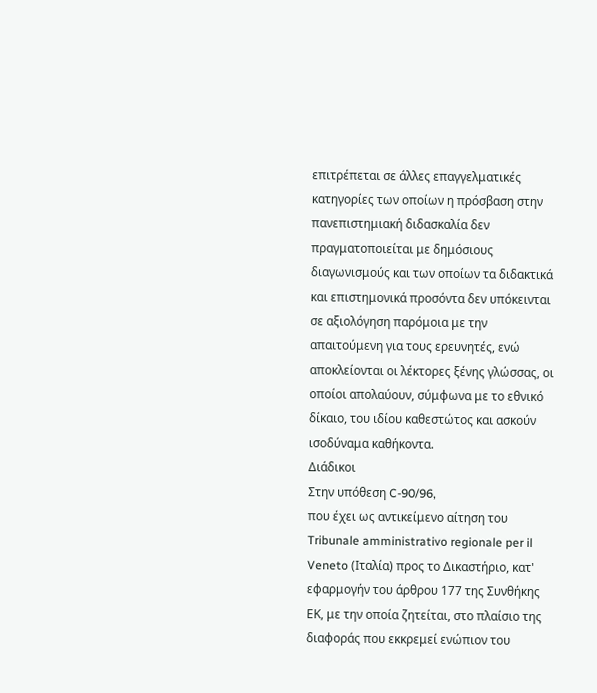επιτρέπεται σε άλλες επαγγελματικές κατηγορίες των οποίων η πρόσβαση στην πανεπιστημιακή διδασκαλία δεν πραγματοποιείται με δημόσιους διαγωνισμούς και των οποίων τα διδακτικά και επιστημονικά προσόντα δεν υπόκεινται σε αξιολόγηση παρόμοια με την απαιτούμενη για τους ερευνητές, ενώ αποκλείονται οι λέκτορες ξένης γλώσσας, οι οποίοι απολαύουν, σύμφωνα με το εθνικό δίκαιο, του ιδίου καθεστώτος και ασκούν ισοδύναμα καθήκοντα.
Διάδικοι
Στην υπόθεση C-90/96,
που έχει ως αντικείμενο αίτηση του Tribunale amministrativo regionale per il Veneto (Ιταλία) προς το Δικαστήριο, κατ' εφαρμογήν του άρθρου 177 της Συνθήκης ΕΚ, με την οποία ζητείται, στο πλαίσιο της διαφοράς που εκκρεμεί ενώπιον του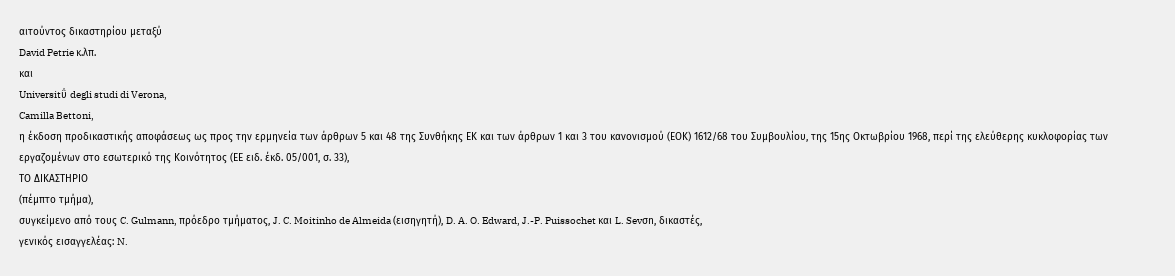αιτούντος δικαστηρίου μεταξύ
David Petrie κ.λπ.
και
Universitΰ degli studi di Verona,
Camilla Bettoni,
η έκδοση προδικαστικής αποφάσεως ως προς την ερμηνεία των άρθρων 5 και 48 της Συνθήκης ΕΚ και των άρθρων 1 και 3 του κανονισμού (ΕΟΚ) 1612/68 του Συμβουλίου, της 15ης Οκτωβρίου 1968, περί της ελεύθερης κυκλοφορίας των εργαζομένων στο εσωτερικό της Κοινότητος (ΕΕ ειδ. έκδ. 05/001, σ. 33),
ΤΟ ΔΙΚΑΣΤΗΡΙΟ
(πέμπτο τμήμα),
συγκείμενο από τους C. Gulmann, πρόεδρο τμήματος, J. C. Moitinho de Almeida (εισηγητή), D. A. O. Edward, J.-P. Puissochet και L. Sevσn, δικαστές,
γενικός εισαγγελέας: N.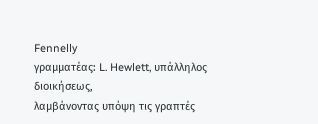Fennelly
γραμματέας: L. Hewlett, υπάλληλος διοικήσεως,
λαμβάνοντας υπόψη τις γραπτές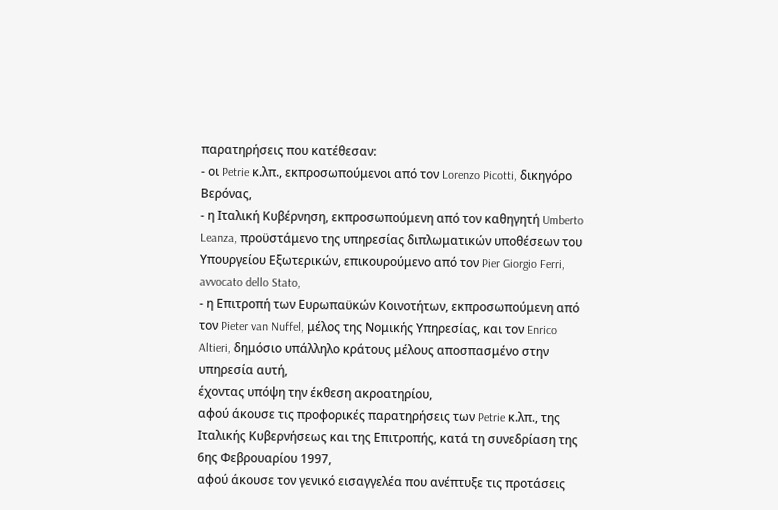παρατηρήσεις που κατέθεσαν:
- οι Petrie κ.λπ., εκπροσωπούμενοι από τον Lorenzo Picotti, δικηγόρο Βερόνας,
- η Ιταλική Κυβέρνηση, εκπροσωπούμενη από τον καθηγητή Umberto Leanza, προϋστάμενο της υπηρεσίας διπλωματικών υποθέσεων του Υπουργείου Εξωτερικών, επικουρούμενο από τον Pier Giorgio Ferri, avvocato dello Stato,
- η Επιτροπή των Ευρωπαϋκών Κοινοτήτων, εκπροσωπούμενη από τον Pieter van Nuffel, μέλος της Νομικής Υπηρεσίας, και τον Enrico Altieri, δημόσιο υπάλληλο κράτους μέλους αποσπασμένο στην υπηρεσία αυτή,
έχοντας υπόψη την έκθεση ακροατηρίου,
αφού άκουσε τις προφορικές παρατηρήσεις των Petrie κ.λπ., της Ιταλικής Κυβερνήσεως και της Επιτροπής, κατά τη συνεδρίαση της 6ης Φεβρουαρίου 1997,
αφού άκουσε τον γενικό εισαγγελέα που ανέπτυξε τις προτάσεις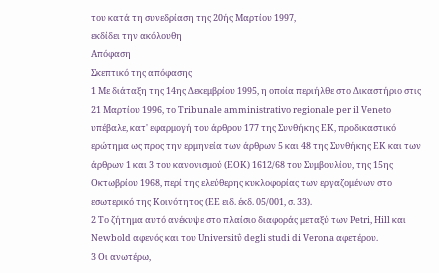του κατά τη συνεδρίαση της 20ής Μαρτίου 1997,
εκδίδει την ακόλουθη
Απόφαση
Σκεπτικό της απόφασης
1 Με διάταξη της 14ης Δεκεμβρίου 1995, η οποία περιήλθε στο Δικαστήριο στις 21 Μαρτίου 1996, το Tribunale amministrativo regionale per il Veneto υπέβαλε, κατ' εφαρμογή του άρθρου 177 της Συνθήκης ΕΚ, προδικαστικό ερώτημα ως προς την ερμηνεία των άρθρων 5 και 48 της Συνθήκης ΕΚ και των άρθρων 1 και 3 του κανονισμού (ΕΟΚ) 1612/68 του Συμβουλίου, της 15ης Οκτωβρίου 1968, περί της ελεύθερης κυκλοφορίας των εργαζομένων στο εσωτερικό της Κοινότητος (ΕΕ ειδ. έκδ. 05/001, σ. 33).
2 Το ζήτημα αυτό ανέκυψε στο πλαίσιο διαφοράς μεταξύ των Petri, Hill και Newbold αφενός και του Universitΰ degli studi di Verona αφετέρου.
3 Οι ανωτέρω,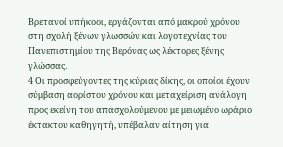Βρετανοί υπήκοοι, εργάζονται από μακρού χρόνου στη σχολή ξένων γλωσσών και λογοτεχνίας του Πανεπιστημίου της Βερόνας ως λέκτορες ξένης γλώσσας.
4 Οι προσφεύγοντες της κύριας δίκης, οι οποίοι έχουν σύμβαση αορίστου χρόνου και μεταχείριση ανάλογη προς εκείνη του απασχολούμενου με μειωμένο ωράριο έκτακτου καθηγητή, υπέβαλαν αίτηση για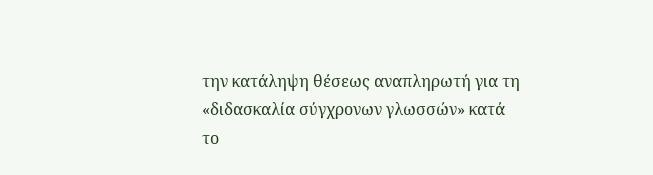την κατάληψη θέσεως αναπληρωτή για τη «διδασκαλία σύγχρονων γλωσσών» κατά το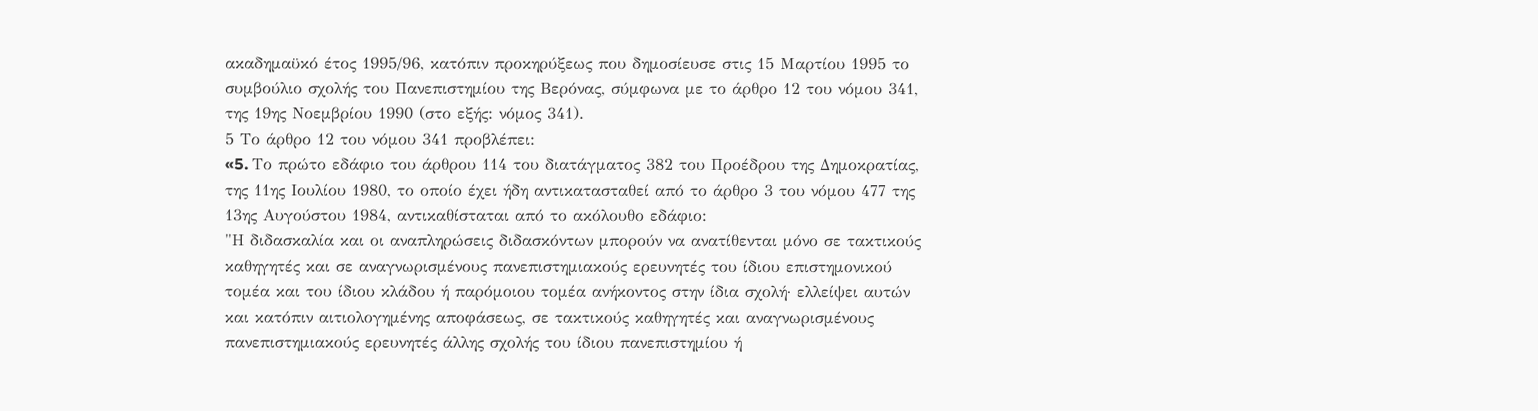ακαδημαϋκό έτος 1995/96, κατόπιν προκηρύξεως που δημοσίευσε στις 15 Μαρτίου 1995 το συμβούλιο σχολής του Πανεπιστημίου της Βερόνας, σύμφωνα με το άρθρο 12 του νόμου 341, της 19ης Νοεμβρίου 1990 (στο εξής: νόμος 341).
5 Το άρθρο 12 του νόμου 341 προβλέπει:
«5. Tο πρώτο εδάφιο του άρθρου 114 του διατάγματος 382 του Προέδρου της Δημοκρατίας, της 11ης Ιουλίου 1980, το οποίο έχει ήδη αντικατασταθεί από το άρθρο 3 του νόμου 477 της 13ης Αυγούστου 1984, αντικαθίσταται από το ακόλουθο εδάφιο:
"Η διδασκαλία και οι αναπληρώσεις διδασκόντων μπορούν να ανατίθενται μόνο σε τακτικούς καθηγητές και σε αναγνωρισμένους πανεπιστημιακούς ερευνητές του ίδιου επιστημονικού τομέα και του ίδιου κλάδου ή παρόμοιου τομέα ανήκοντος στην ίδια σχολή· ελλείψει αυτών και κατόπιν αιτιολογημένης αποφάσεως, σε τακτικούς καθηγητές και αναγνωρισμένους πανεπιστημιακούς ερευνητές άλλης σχολής του ίδιου πανεπιστημίου ή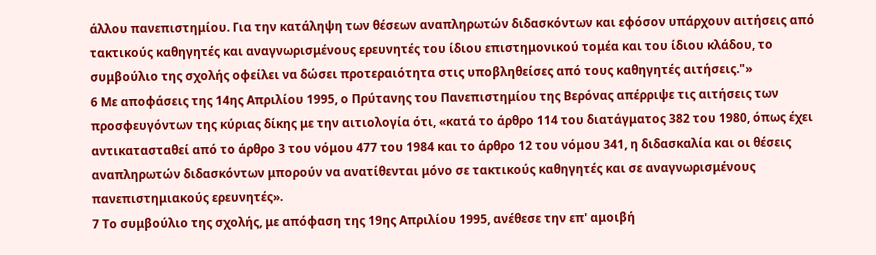άλλου πανεπιστημίου. Για την κατάληψη των θέσεων αναπληρωτών διδασκόντων και εφόσον υπάρχουν αιτήσεις από τακτικούς καθηγητές και αναγνωρισμένους ερευνητές του ίδιου επιστημονικού τομέα και του ίδιου κλάδου, το συμβούλιο της σχολής οφείλει να δώσει προτεραιότητα στις υποβληθείσες από τους καθηγητές αιτήσεις."»
6 Με αποφάσεις της 14ης Απριλίου 1995, ο Πρύτανης του Πανεπιστημίου της Βερόνας απέρριψε τις αιτήσεις των προσφευγόντων της κύριας δίκης με την αιτιολογία ότι, «κατά το άρθρο 114 του διατάγματος 382 του 1980, όπως έχει αντικατασταθεί από το άρθρο 3 του νόμου 477 του 1984 και το άρθρο 12 του νόμου 341, η διδασκαλία και οι θέσεις αναπληρωτών διδασκόντων μπορούν να ανατίθενται μόνο σε τακτικούς καθηγητές και σε αναγνωρισμένους πανεπιστημιακούς ερευνητές».
7 Το συμβούλιο της σχολής, με απόφαση της 19ης Απριλίου 1995, ανέθεσε την επ' αμοιβή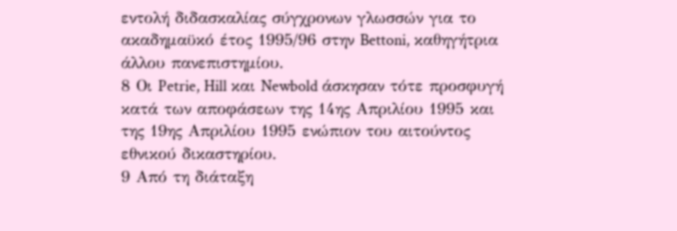εντολή διδασκαλίας σύγχρονων γλωσσών για το ακαδημαϋκό έτος 1995/96 στην Bettoni, καθηγήτρια άλλου πανεπιστημίου.
8 Οι Petrie, Hill και Newbold άσκησαν τότε προσφυγή κατά των αποφάσεων της 14ης Απριλίου 1995 και της 19ης Απριλίου 1995 ενώπιον του αιτούντος εθνικού δικαστηρίου.
9 Από τη διάταξη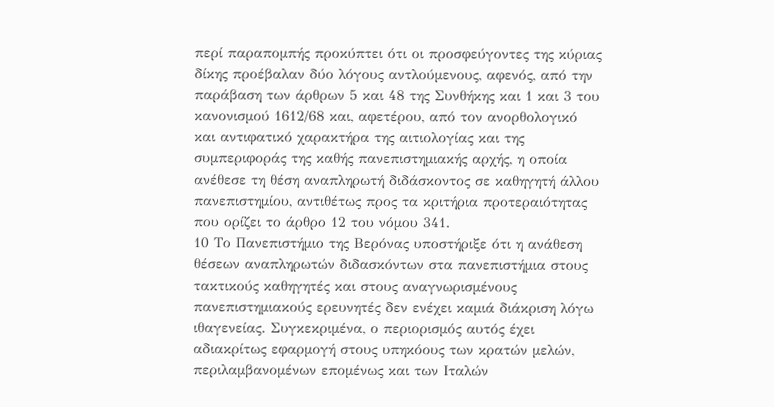περί παραπομπής προκύπτει ότι οι προσφεύγοντες της κύριας δίκης προέβαλαν δύο λόγους αντλούμενους, αφενός, από την παράβαση των άρθρων 5 και 48 της Συνθήκης και 1 και 3 του κανονισμού 1612/68 και, αφετέρου, από τον ανορθολογικό και αντιφατικό χαρακτήρα της αιτιολογίας και της συμπεριφοράς της καθής πανεπιστημιακής αρχής, η οποία ανέθεσε τη θέση αναπληρωτή διδάσκοντος σε καθηγητή άλλου πανεπιστημίου, αντιθέτως προς τα κριτήρια προτεραιότητας που ορίζει το άρθρο 12 του νόμου 341.
10 Το Πανεπιστήμιο της Βερόνας υποστήριξε ότι η ανάθεση θέσεων αναπληρωτών διδασκόντων στα πανεπιστήμια στους τακτικούς καθηγητές και στους αναγνωρισμένους πανεπιστημιακούς ερευνητές δεν ενέχει καμιά διάκριση λόγω ιθαγενείας. Συγκεκριμένα, ο περιορισμός αυτός έχει αδιακρίτως εφαρμογή στους υπηκόους των κρατών μελών, περιλαμβανομένων επομένως και των Ιταλών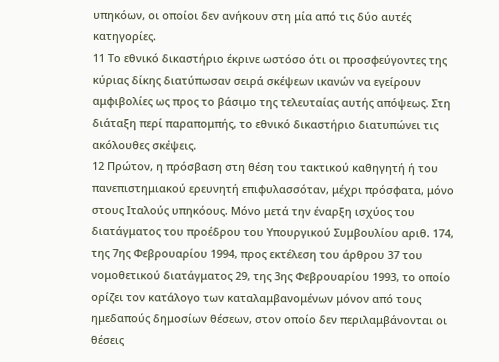υπηκόων, οι οποίοι δεν ανήκουν στη μία από τις δύο αυτές κατηγορίες.
11 Το εθνικό δικαστήριο έκρινε ωστόσο ότι οι προσφεύγοντες της κύριας δίκης διατύπωσαν σειρά σκέψεων ικανών να εγείρουν αμφιβολίες ως προς το βάσιμο της τελευταίας αυτής απόψεως. Στη διάταξη περί παραπομπής, το εθνικό δικαστήριο διατυπώνει τις ακόλουθες σκέψεις.
12 Πρώτον, η πρόσβαση στη θέση του τακτικού καθηγητή ή του πανεπιστημιακού ερευνητή επιφυλασσόταν, μέχρι πρόσφατα, μόνο στους Ιταλούς υπηκόους. Μόνο μετά την έναρξη ισχύος του διατάγματος του προέδρου του Υπουργικού Συμβουλίου αριθ. 174, της 7ης Φεβρουαρίου 1994, προς εκτέλεση του άρθρου 37 του νομοθετικού διατάγματος 29, της 3ης Φεβρουαρίου 1993, το οποίο ορίζει τον κατάλογο των καταλαμβανομένων μόνον από τους ημεδαπούς δημοσίων θέσεων, στον οποίο δεν περιλαμβάνονται οι θέσεις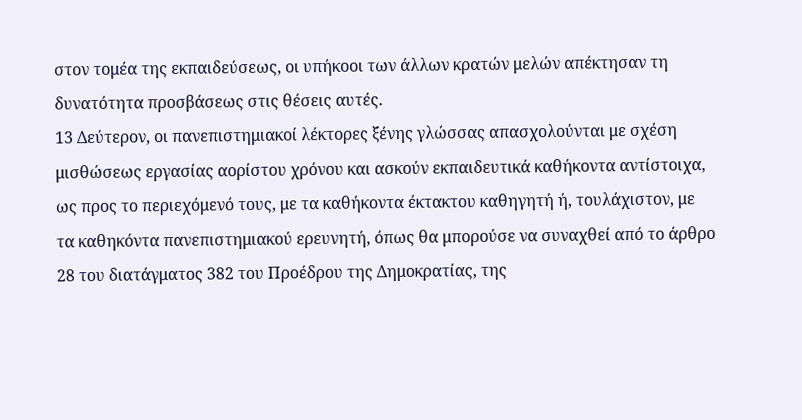στον τομέα της εκπαιδεύσεως, οι υπήκοοι των άλλων κρατών μελών απέκτησαν τη δυνατότητα προσβάσεως στις θέσεις αυτές.
13 Δεύτερον, οι πανεπιστημιακοί λέκτορες ξένης γλώσσας απασχολούνται με σχέση μισθώσεως εργασίας αορίστου χρόνου και ασκούν εκπαιδευτικά καθήκοντα αντίστοιχα, ως προς το περιεχόμενό τους, με τα καθήκοντα έκτακτου καθηγητή ή, τουλάχιστον, με τα καθηκόντα πανεπιστημιακού ερευνητή, όπως θα μπορούσε να συναχθεί από το άρθρο 28 του διατάγματος 382 του Προέδρου της Δημοκρατίας, της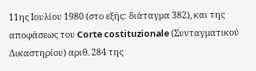11ης Ιουλίου 1980 (στο εξής: διάταγμα 382), και της αποφάσεως του Corte costituzionale (Συνταγματικού Δικαστηρίου) αριθ. 284 της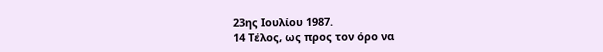23ης Ιουλίου 1987.
14 Τέλος, ως προς τον όρο να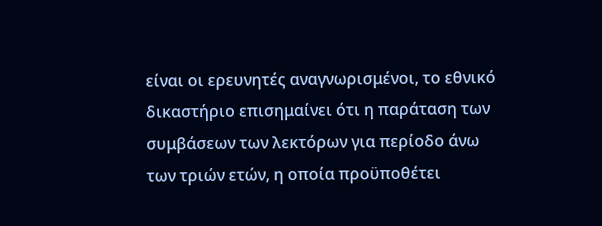είναι οι ερευνητές αναγνωρισμένοι, το εθνικό δικαστήριο επισημαίνει ότι η παράταση των συμβάσεων των λεκτόρων για περίοδο άνω των τριών ετών, η οποία προϋποθέτει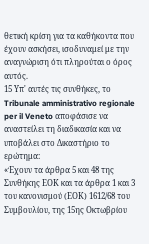θετική κρίση για τα καθήκοντα που έχουν ασκήσει, ισοδυναμεί με την αναγνώριση ότι πληρούται ο όρος αυτός.
15 Υπ' αυτές τις συνθήκες, το Tribunale amministrativo regionale per il Veneto αποφάσισε να αναστείλει τη διαδικασία και να υποβάλει στο Δικαστήριο το ερώτημα:
«Έχουν τα άρθρα 5 και 48 της Συνθήκης ΕΟΚ και τα άρθρα 1 και 3 του κανονισμού (ΕΟΚ) 1612/68 του Συμβουλίου, της 15ης Οκτωβρίου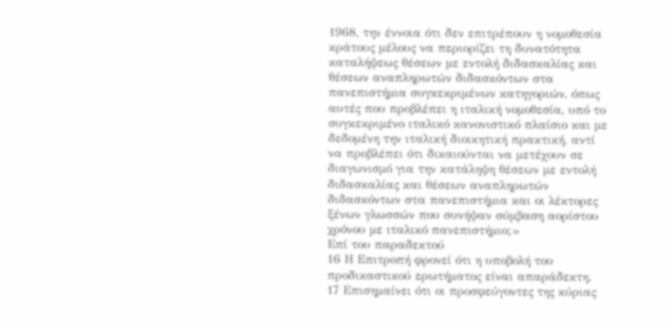1968, την έννοια ότι δεν επιτρέπουν η νομοθεσία κράτους μέλους να περιορίζει τη δυνατότητα καταλήψεως θέσεων με εντολή διδασκαλίας και θέσεων αναπληρωτών διδασκόντων στα πανεπιστήμια συγκεκριμένων κατηγοριών, όπως αυτές που προβλέπει η ιταλική νομοθεσία, υπό το συγκεκριμένο ιταλικό κανονιστικό πλαίσιο και με δεδομένη την ιταλική διοικητική πρακτική, αντί να προβλέπει ότι δικαιούνται να μετέχουν σε διαγωνισμό για την κατάληψη θέσεων με εντολή διδασκαλίας και θέσεων αναπληρωτών διδασκόντων στα πανεπιστήμια και οι λέκτορες ξένων γλωσσών που συνήψαν σύμβαση αορίστου χρόνου με ιταλικό πανεπιστήμιο;»
Επί του παραδεκτού
16 Η Επιτροπή φρονεί ότι η υποβολή του προδικαστικού ερωτήματος είναι απαράδεκτη.
17 Επισημαίνει ότι οι προσφεύγοντες της κύριας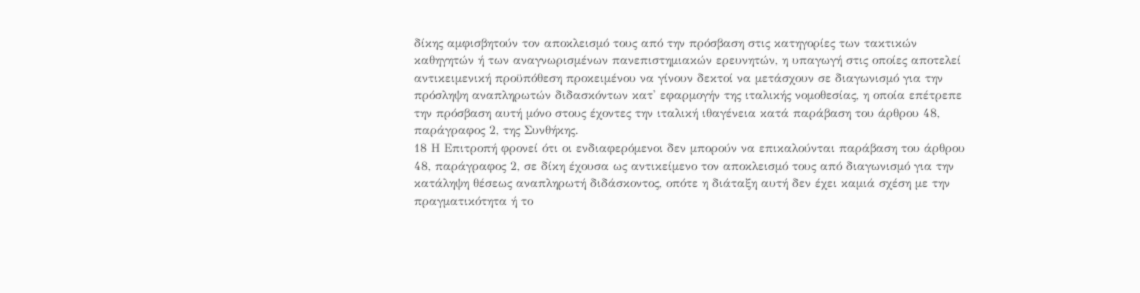δίκης αμφισβητούν τον αποκλεισμό τους από την πρόσβαση στις κατηγορίες των τακτικών καθηγητών ή των αναγνωρισμένων πανεπιστημιακών ερευνητών, η υπαγωγή στις οποίες αποτελεί αντικειμενική προϋπόθεση προκειμένου να γίνουν δεκτοί να μετάσχουν σε διαγωνισμό για την πρόσληψη αναπληρωτών διδασκόντων κατ' εφαρμογήν της ιταλικής νομοθεσίας, η οποία επέτρεπε την πρόσβαση αυτή μόνο στους έχοντες την ιταλική ιθαγένεια κατά παράβαση του άρθρου 48, παράγραφος 2, της Συνθήκης.
18 Η Επιτροπή φρονεί ότι οι ενδιαφερόμενοι δεν μπορούν να επικαλούνται παράβαση του άρθρου 48, παράγραφος 2, σε δίκη έχουσα ως αντικείμενο τον αποκλεισμό τους από διαγωνισμό για την κατάληψη θέσεως αναπληρωτή διδάσκοντος, οπότε η διάταξη αυτή δεν έχει καμιά σχέση με την πραγματικότητα ή το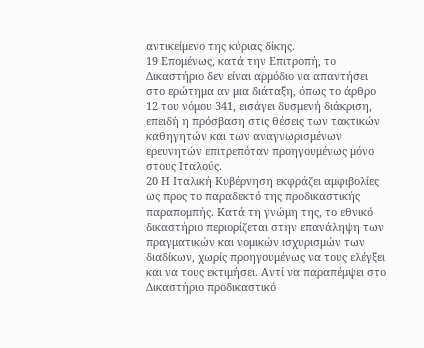αντικείμενο της κύριας δίκης.
19 Επομένως, κατά την Επιτροπή, το Δικαστήριο δεν είναι αρμόδιο να απαντήσει στο ερώτημα αν μια διάταξη, όπως το άρθρο 12 του νόμου 341, εισάγει δυσμενή διάκριση, επειδή η πρόσβαση στις θέσεις των τακτικών καθηγητών και των αναγνωρισμένων ερευνητών επιτρεπόταν προηγουμένως μόνο στους Ιταλούς.
20 Η Ιταλική Κυβέρνηση εκφράζει αμφιβολίες ως προς το παραδεκτό της προδικαστικής παραπομπής. Κατά τη γνώμη της, το εθνικό δικαστήριο περιορίζεται στην επανάληψη των πραγματικών και νομικών ισχυρισμών των διαδίκων, χωρίς προηγουμένως να τους ελέγξει και να τους εκτιμήσει. Αντί να παραπέμψει στο Δικαστήριο προδικαστικό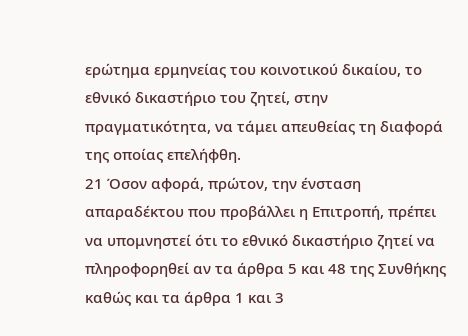ερώτημα ερμηνείας του κοινοτικού δικαίου, το εθνικό δικαστήριο του ζητεί, στην πραγματικότητα, να τάμει απευθείας τη διαφορά της οποίας επελήφθη.
21 Όσον αφορά, πρώτον, την ένσταση απαραδέκτου που προβάλλει η Επιτροπή, πρέπει να υπομνηστεί ότι το εθνικό δικαστήριο ζητεί να πληροφορηθεί αν τα άρθρα 5 και 48 της Συνθήκης καθώς και τα άρθρα 1 και 3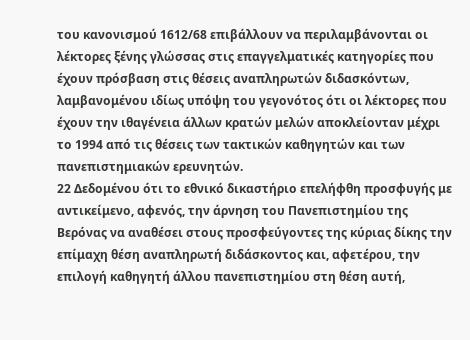του κανονισμού 1612/68 επιβάλλουν να περιλαμβάνονται οι λέκτορες ξένης γλώσσας στις επαγγελματικές κατηγορίες που έχουν πρόσβαση στις θέσεις αναπληρωτών διδασκόντων, λαμβανομένου ιδίως υπόψη του γεγονότος ότι οι λέκτορες που έχουν την ιθαγένεια άλλων κρατών μελών αποκλείονταν μέχρι το 1994 από τις θέσεις των τακτικών καθηγητών και των πανεπιστημιακών ερευνητών.
22 Δεδομένου ότι το εθνικό δικαστήριο επελήφθη προσφυγής με αντικείμενο, αφενός, την άρνηση του Πανεπιστημίου της Βερόνας να αναθέσει στους προσφεύγοντες της κύριας δίκης την επίμαχη θέση αναπληρωτή διδάσκοντος και, αφετέρου, την επιλογή καθηγητή άλλου πανεπιστημίου στη θέση αυτή,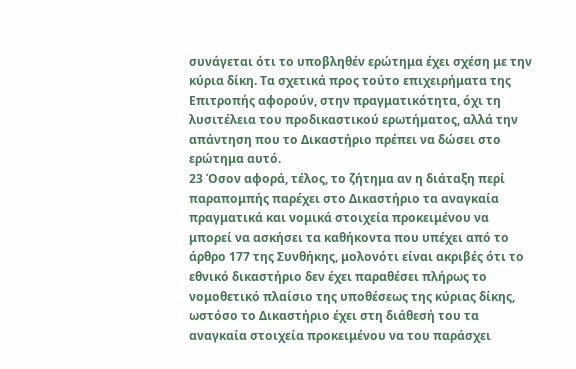συνάγεται ότι το υποβληθέν ερώτημα έχει σχέση με την κύρια δίκη. Τα σχετικά προς τούτο επιχειρήματα της Επιτροπής αφορούν, στην πραγματικότητα, όχι τη λυσιτέλεια του προδικαστικού ερωτήματος, αλλά την απάντηση που το Δικαστήριο πρέπει να δώσει στο ερώτημα αυτό.
23 Όσον αφορά, τέλος, το ζήτημα αν η διάταξη περί παραπομπής παρέχει στο Δικαστήριο τα αναγκαία πραγματικά και νομικά στοιχεία προκειμένου να μπορεί να ασκήσει τα καθήκοντα που υπέχει από το άρθρο 177 της Συνθήκης, μολονότι είναι ακριβές ότι το εθνικό δικαστήριο δεν έχει παραθέσει πλήρως το νομοθετικό πλαίσιο της υποθέσεως της κύριας δίκης, ωστόσο το Δικαστήριο έχει στη διάθεσή του τα αναγκαία στοιχεία προκειμένου να του παράσχει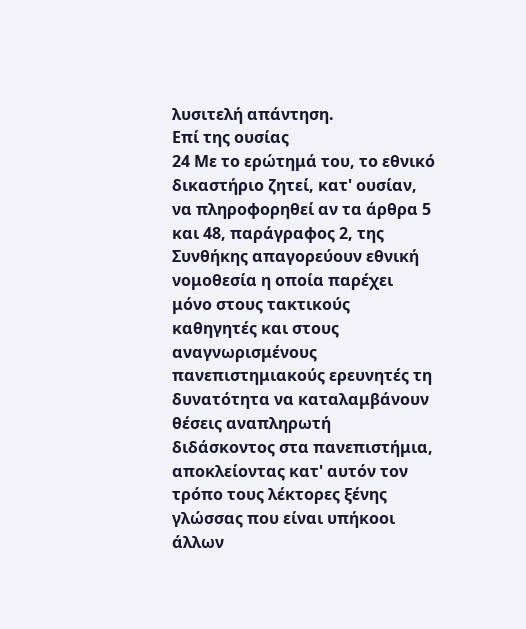λυσιτελή απάντηση.
Επί της ουσίας
24 Με το ερώτημά του, το εθνικό δικαστήριο ζητεί, κατ' ουσίαν, να πληροφορηθεί αν τα άρθρα 5 και 48, παράγραφος 2, της Συνθήκης απαγορεύουν εθνική νομοθεσία η οποία παρέχει μόνο στους τακτικούς καθηγητές και στους αναγνωρισμένους πανεπιστημιακούς ερευνητές τη δυνατότητα να καταλαμβάνουν θέσεις αναπληρωτή διδάσκοντος στα πανεπιστήμια, αποκλείοντας κατ' αυτόν τον τρόπο τους λέκτορες ξένης γλώσσας που είναι υπήκοοι άλλων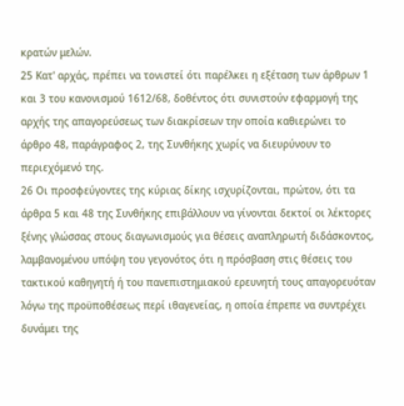κρατών μελών.
25 Κατ' αρχάς, πρέπει να τονιστεί ότι παρέλκει η εξέταση των άρθρων 1 και 3 του κανονισμού 1612/68, δοθέντος ότι συνιστούν εφαρμογή της αρχής της απαγορεύσεως των διακρίσεων την οποία καθιερώνει το άρθρο 48, παράγραφος 2, της Συνθήκης χωρίς να διευρύνουν το περιεχόμενό της.
26 Οι προσφεύγοντες της κύριας δίκης ισχυρίζονται, πρώτον, ότι τα άρθρα 5 και 48 της Συνθήκης επιβάλλουν να γίνονται δεκτοί οι λέκτορες ξένης γλώσσας στους διαγωνισμούς για θέσεις αναπληρωτή διδάσκοντος, λαμβανομένου υπόψη του γεγονότος ότι η πρόσβαση στις θέσεις του τακτικού καθηγητή ή του πανεπιστημιακού ερευνητή τους απαγορευόταν λόγω της προϋποθέσεως περί ιθαγενείας, η οποία έπρεπε να συντρέχει δυνάμει της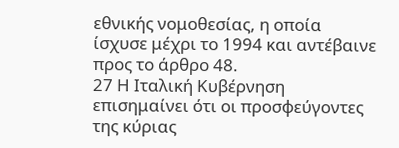εθνικής νομοθεσίας, η οποία ίσχυσε μέχρι το 1994 και αντέβαινε προς το άρθρο 48.
27 Η Ιταλική Κυβέρνηση επισημαίνει ότι οι προσφεύγοντες της κύριας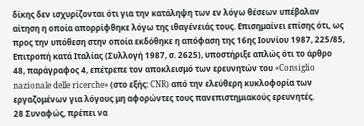δίκης δεν ισχυρίζονται ότι για την κατάληψη των εν λόγω θέσεων υπέβαλαν αίτηση η οποία απορρίφθηκε λόγω της ιθαγένειάς τους. Επισημαίνει επίσης ότι, ως προς την υπόθεση στην οποία εκδόθηκε η απόφαση της 16ης Ιουνίου 1987, 225/85, Επιτροπή κατά Ιταλίας (Συλλογή 1987, σ. 2625), υποστήριξε απλώς ότι το άρθρο 48, παράγραφος 4, επέτρεπε τον αποκλεισμό των ερευνητών του «Consiglio nazionale delle ricerche» (στο εξής: CNR) από την ελεύθερη κυκλοφορία των εργαζομένων για λόγους μη αφορώντες τους πανεπιστημιακούς ερευνητές.
28 Συναφώς, πρέπει να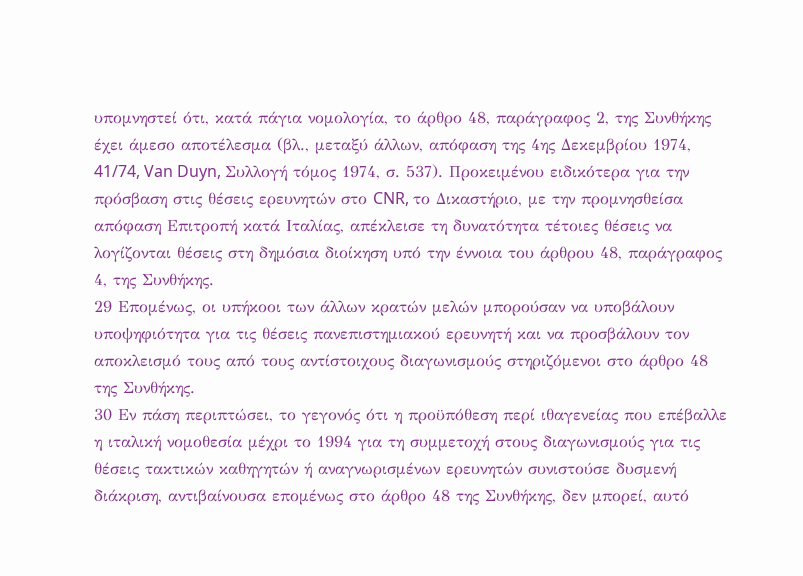υπομνηστεί ότι, κατά πάγια νομολογία, το άρθρο 48, παράγραφος 2, της Συνθήκης έχει άμεσο αποτέλεσμα (βλ., μεταξύ άλλων, απόφαση της 4ης Δεκεμβρίου 1974, 41/74, Van Duyn, Συλλογή τόμος 1974, σ. 537). Προκειμένου ειδικότερα για την πρόσβαση στις θέσεις ερευνητών στο CNR, το Δικαστήριο, με την προμνησθείσα απόφαση Επιτροπή κατά Ιταλίας, απέκλεισε τη δυνατότητα τέτοιες θέσεις να λογίζονται θέσεις στη δημόσια διοίκηση υπό την έννοια του άρθρου 48, παράγραφος 4, της Συνθήκης.
29 Επομένως, οι υπήκοοι των άλλων κρατών μελών μπορούσαν να υποβάλουν υποψηφιότητα για τις θέσεις πανεπιστημιακού ερευνητή και να προσβάλουν τον αποκλεισμό τους από τους αντίστοιχους διαγωνισμούς στηριζόμενοι στο άρθρο 48 της Συνθήκης.
30 Εν πάση περιπτώσει, το γεγονός ότι η προϋπόθεση περί ιθαγενείας που επέβαλλε η ιταλική νομοθεσία μέχρι το 1994 για τη συμμετοχή στους διαγωνισμούς για τις θέσεις τακτικών καθηγητών ή αναγνωρισμένων ερευνητών συνιστούσε δυσμενή διάκριση, αντιβαίνουσα επομένως στο άρθρο 48 της Συνθήκης, δεν μπορεί, αυτό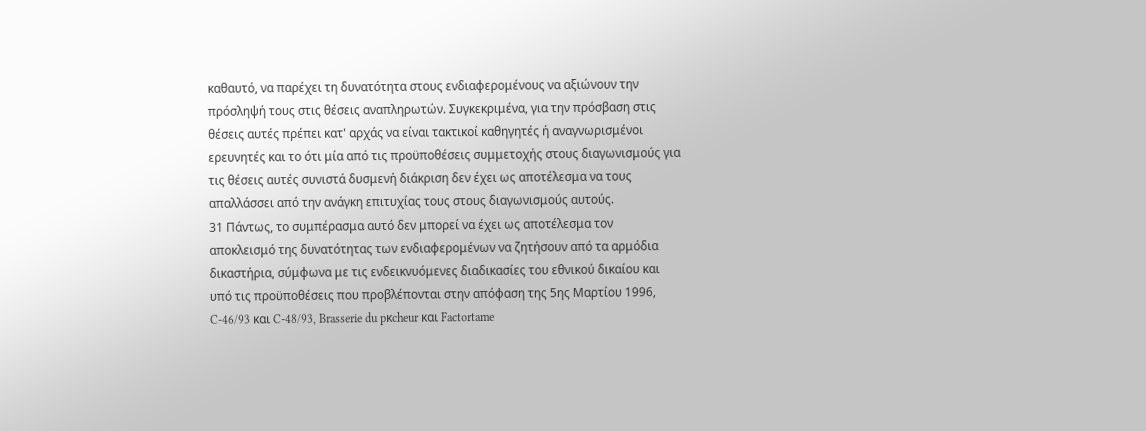καθαυτό, να παρέχει τη δυνατότητα στους ενδιαφερομένους να αξιώνουν την πρόσληψή τους στις θέσεις αναπληρωτών. Συγκεκριμένα, για την πρόσβαση στις θέσεις αυτές πρέπει κατ' αρχάς να είναι τακτικοί καθηγητές ή αναγνωρισμένοι ερευνητές και το ότι μία από τις προϋποθέσεις συμμετοχής στους διαγωνισμούς για τις θέσεις αυτές συνιστά δυσμενή διάκριση δεν έχει ως αποτέλεσμα να τους απαλλάσσει από την ανάγκη επιτυχίας τους στους διαγωνισμούς αυτούς.
31 Πάντως, το συμπέρασμα αυτό δεν μπορεί να έχει ως αποτέλεσμα τον αποκλεισμό της δυνατότητας των ενδιαφερομένων να ζητήσουν από τα αρμόδια δικαστήρια, σύμφωνα με τις ενδεικνυόμενες διαδικασίες του εθνικού δικαίου και υπό τις προϋποθέσεις που προβλέπονται στην απόφαση της 5ης Μαρτίου 1996, C-46/93 και C-48/93, Brasserie du pκcheur και Factortame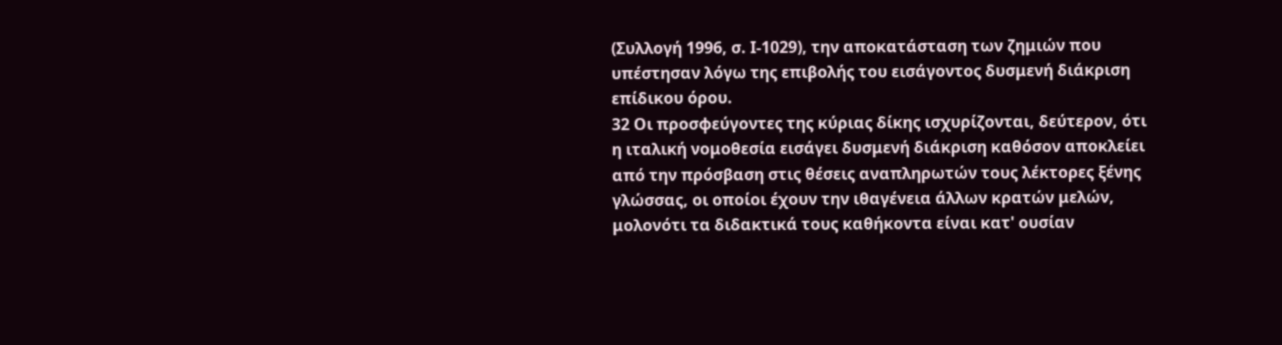(Συλλογή 1996, σ. Ι-1029), την αποκατάσταση των ζημιών που υπέστησαν λόγω της επιβολής του εισάγοντος δυσμενή διάκριση επίδικου όρου.
32 Οι προσφεύγοντες της κύριας δίκης ισχυρίζονται, δεύτερον, ότι η ιταλική νομοθεσία εισάγει δυσμενή διάκριση καθόσον αποκλείει από την πρόσβαση στις θέσεις αναπληρωτών τους λέκτορες ξένης γλώσσας, οι οποίοι έχουν την ιθαγένεια άλλων κρατών μελών, μολονότι τα διδακτικά τους καθήκοντα είναι κατ' ουσίαν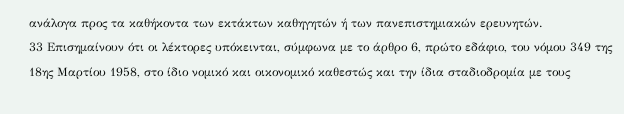ανάλογα προς τα καθήκοντα των εκτάκτων καθηγητών ή των πανεπιστημιακών ερευνητών.
33 Επισημαίνουν ότι οι λέκτορες υπόκεινται, σύμφωνα με το άρθρο 6, πρώτο εδάφιο, του νόμου 349 της 18ης Μαρτίου 1958, στο ίδιο νομικό και οικονομικό καθεστώς και την ίδια σταδιοδρομία με τους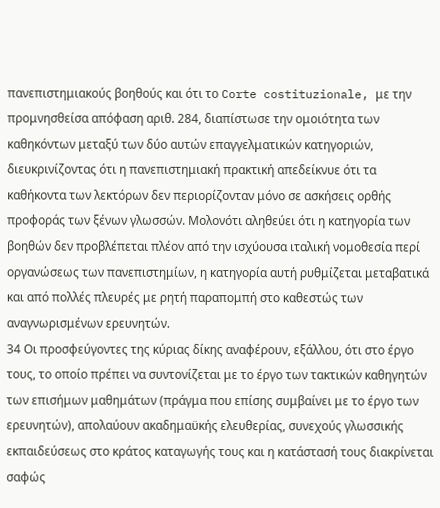πανεπιστημιακούς βοηθούς και ότι το Corte costituzionale, με την προμνησθείσα απόφαση αριθ. 284, διαπίστωσε την ομοιότητα των καθηκόντων μεταξύ των δύο αυτών επαγγελματικών κατηγοριών, διευκρινίζοντας ότι η πανεπιστημιακή πρακτική απεδείκνυε ότι τα καθήκοντα των λεκτόρων δεν περιορίζονταν μόνο σε ασκήσεις ορθής προφοράς των ξένων γλωσσών. Μολονότι αληθεύει ότι η κατηγορία των βοηθών δεν προβλέπεται πλέον από την ισχύουσα ιταλική νομοθεσία περί οργανώσεως των πανεπιστημίων, η κατηγορία αυτή ρυθμίζεται μεταβατικά και από πολλές πλευρές με ρητή παραπομπή στο καθεστώς των αναγνωρισμένων ερευνητών.
34 Οι προσφεύγοντες της κύριας δίκης αναφέρουν, εξάλλου, ότι στο έργο τους, το οποίο πρέπει να συντονίζεται με το έργο των τακτικών καθηγητών των επισήμων μαθημάτων (πράγμα που επίσης συμβαίνει με το έργο των ερευνητών), απολαύουν ακαδημαϋκής ελευθερίας, συνεχούς γλωσσικής εκπαιδεύσεως στο κράτος καταγωγής τους και η κατάστασή τους διακρίνεται σαφώς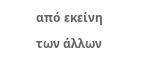από εκείνη των άλλων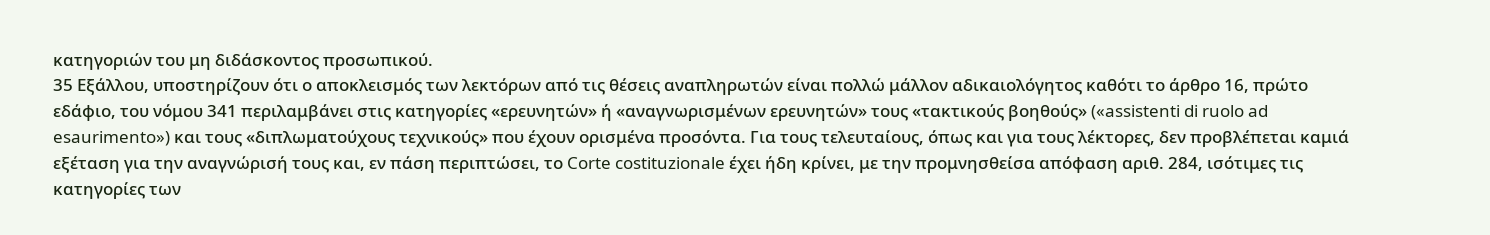κατηγοριών του μη διδάσκοντος προσωπικού.
35 Εξάλλου, υποστηρίζουν ότι ο αποκλεισμός των λεκτόρων από τις θέσεις αναπληρωτών είναι πολλώ μάλλον αδικαιολόγητος καθότι το άρθρο 16, πρώτο εδάφιο, του νόμου 341 περιλαμβάνει στις κατηγορίες «ερευνητών» ή «αναγνωρισμένων ερευνητών» τους «τακτικούς βοηθούς» («assistenti di ruolo ad esaurimento») και τους «διπλωματούχους τεχνικούς» που έχουν ορισμένα προσόντα. Για τους τελευταίους, όπως και για τους λέκτορες, δεν προβλέπεται καμιά εξέταση για την αναγνώρισή τους και, εν πάση περιπτώσει, το Corte costituzionale έχει ήδη κρίνει, με την προμνησθείσα απόφαση αριθ. 284, ισότιμες τις κατηγορίες των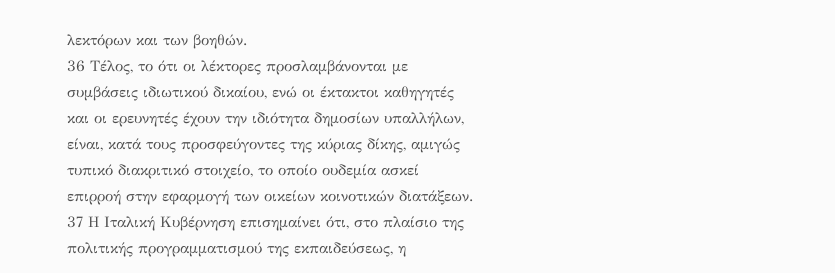λεκτόρων και των βοηθών.
36 Τέλος, το ότι οι λέκτορες προσλαμβάνονται με συμβάσεις ιδιωτικού δικαίου, ενώ οι έκτακτοι καθηγητές και οι ερευνητές έχουν την ιδιότητα δημοσίων υπαλλήλων, είναι, κατά τους προσφεύγοντες της κύριας δίκης, αμιγώς τυπικό διακριτικό στοιχείο, το οποίο ουδεμία ασκεί επιρροή στην εφαρμογή των οικείων κοινοτικών διατάξεων.
37 Η Ιταλική Κυβέρνηση επισημαίνει ότι, στο πλαίσιο της πολιτικής προγραμματισμού της εκπαιδεύσεως, η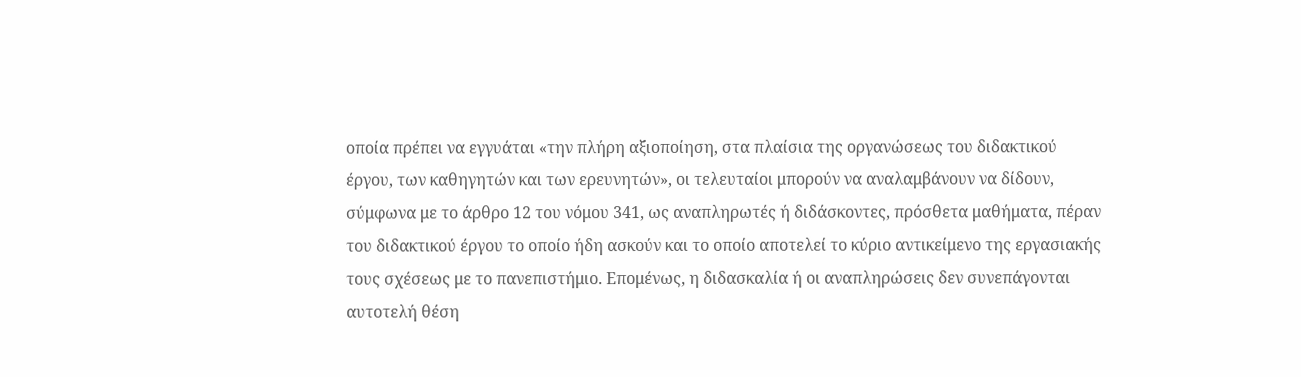οποία πρέπει να εγγυάται «την πλήρη αξιοποίηση, στα πλαίσια της οργανώσεως του διδακτικού έργου, των καθηγητών και των ερευνητών», οι τελευταίοι μπορούν να αναλαμβάνουν να δίδουν, σύμφωνα με το άρθρο 12 του νόμου 341, ως αναπληρωτές ή διδάσκοντες, πρόσθετα μαθήματα, πέραν του διδακτικού έργου το οποίο ήδη ασκούν και το οποίο αποτελεί το κύριο αντικείμενο της εργασιακής τους σχέσεως με το πανεπιστήμιο. Επομένως, η διδασκαλία ή οι αναπληρώσεις δεν συνεπάγονται αυτοτελή θέση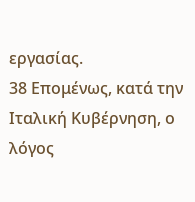εργασίας.
38 Επομένως, κατά την Ιταλική Κυβέρνηση, ο λόγος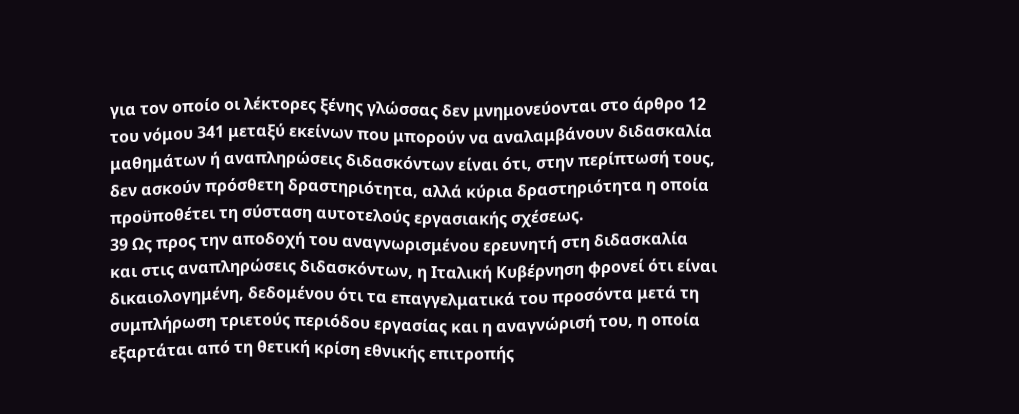για τον οποίο οι λέκτορες ξένης γλώσσας δεν μνημονεύονται στο άρθρο 12 του νόμου 341 μεταξύ εκείνων που μπορούν να αναλαμβάνουν διδασκαλία μαθημάτων ή αναπληρώσεις διδασκόντων είναι ότι, στην περίπτωσή τους, δεν ασκούν πρόσθετη δραστηριότητα, αλλά κύρια δραστηριότητα η οποία προϋποθέτει τη σύσταση αυτοτελούς εργασιακής σχέσεως.
39 Ως προς την αποδοχή του αναγνωρισμένου ερευνητή στη διδασκαλία και στις αναπληρώσεις διδασκόντων, η Ιταλική Κυβέρνηση φρονεί ότι είναι δικαιολογημένη, δεδομένου ότι τα επαγγελματικά του προσόντα μετά τη συμπλήρωση τριετούς περιόδου εργασίας και η αναγνώρισή του, η οποία εξαρτάται από τη θετική κρίση εθνικής επιτροπής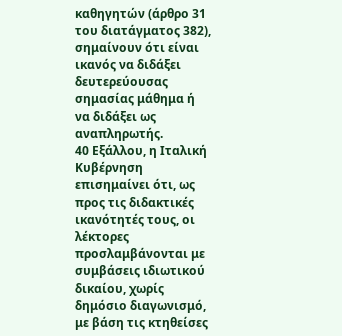καθηγητών (άρθρο 31 του διατάγματος 382), σημαίνουν ότι είναι ικανός να διδάξει δευτερεύουσας σημασίας μάθημα ή να διδάξει ως αναπληρωτής.
40 Εξάλλου, η Ιταλική Κυβέρνηση επισημαίνει ότι, ως προς τις διδακτικές ικανότητές τους, οι λέκτορες προσλαμβάνονται με συμβάσεις ιδιωτικού δικαίου, χωρίς δημόσιο διαγωνισμό, με βάση τις κτηθείσες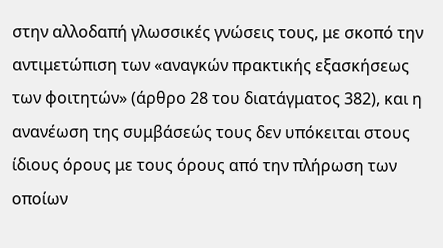στην αλλοδαπή γλωσσικές γνώσεις τους, με σκοπό την αντιμετώπιση των «αναγκών πρακτικής εξασκήσεως των φοιτητών» (άρθρο 28 του διατάγματος 382), και η ανανέωση της συμβάσεώς τους δεν υπόκειται στους ίδιους όρους με τους όρους από την πλήρωση των οποίων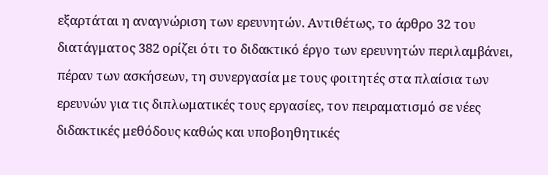εξαρτάται η αναγνώριση των ερευνητών. Αντιθέτως, το άρθρο 32 του διατάγματος 382 ορίζει ότι το διδακτικό έργο των ερευνητών περιλαμβάνει, πέραν των ασκήσεων, τη συνεργασία με τους φοιτητές στα πλαίσια των ερευνών για τις διπλωματικές τους εργασίες, τον πειραματισμό σε νέες διδακτικές μεθόδους καθώς και υποβοηθητικές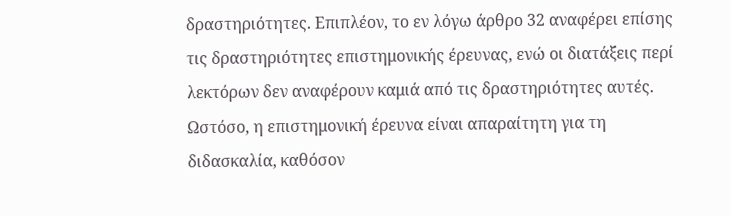δραστηριότητες. Επιπλέον, το εν λόγω άρθρο 32 αναφέρει επίσης τις δραστηριότητες επιστημονικής έρευνας, ενώ οι διατάξεις περί λεκτόρων δεν αναφέρουν καμιά από τις δραστηριότητες αυτές. Ωστόσο, η επιστημονική έρευνα είναι απαραίτητη για τη διδασκαλία, καθόσον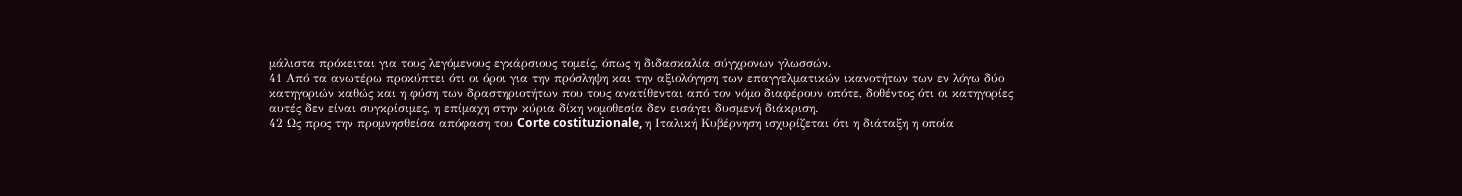μάλιστα πρόκειται για τους λεγόμενους εγκάρσιους τομείς, όπως η διδασκαλία σύγχρονων γλωσσών.
41 Από τα ανωτέρω προκύπτει ότι οι όροι για την πρόσληψη και την αξιολόγηση των επαγγελματικών ικανοτήτων των εν λόγω δύο κατηγοριών καθώς και η φύση των δραστηριοτήτων που τους ανατίθενται από τον νόμο διαφέρουν οπότε, δοθέντος ότι οι κατηγορίες αυτές δεν είναι συγκρίσιμες, η επίμαχη στην κύρια δίκη νομοθεσία δεν εισάγει δυσμενή διάκριση.
42 Ως προς την προμνησθείσα απόφαση του Corte costituzionale, η Ιταλική Κυβέρνηση ισχυρίζεται ότι η διάταξη η οποία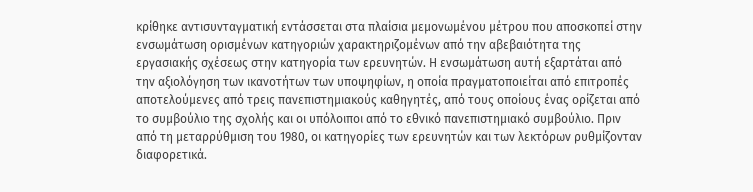κρίθηκε αντισυνταγματική εντάσσεται στα πλαίσια μεμονωμένου μέτρου που αποσκοπεί στην ενσωμάτωση ορισμένων κατηγοριών χαρακτηριζομένων από την αβεβαιότητα της εργασιακής σχέσεως στην κατηγορία των ερευνητών. Η ενσωμάτωση αυτή εξαρτάται από την αξιολόγηση των ικανοτήτων των υποψηφίων, η οποία πραγματοποιείται από επιτροπές αποτελούμενες από τρεις πανεπιστημιακούς καθηγητές, από τους οποίους ένας ορίζεται από το συμβούλιο της σχολής και οι υπόλοιποι από το εθνικό πανεπιστημιακό συμβούλιο. Πριν από τη μεταρρύθμιση του 1980, οι κατηγορίες των ερευνητών και των λεκτόρων ρυθμίζονταν διαφορετικά.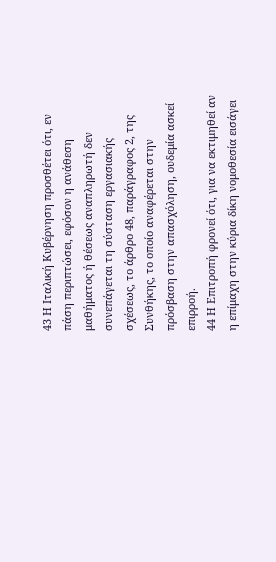43 Η Ιταλική Κυβέρνηση προσθέτει ότι, εν πάση περιπτώσει, εφόσον η ανάθεση μαθήματος ή θέσεως αναπληρωτή δεν συνεπάγεται τη σύσταση εργασιακής σχέσεως, το άρθρο 48, παράγραφος 2, της Συνθήκης, το οποίο αναφέρεται στην πρόσβαση στην απασχόληση, ουδεμία ασκεί επιρροή.
44 Η Επιτροπή φρονεί ότι, για να εκτιμηθεί αν η επίμαχη στην κύρια δίκη νομοθεσία εισάγει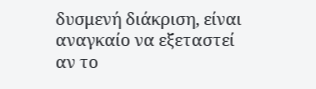δυσμενή διάκριση, είναι αναγκαίο να εξεταστεί αν το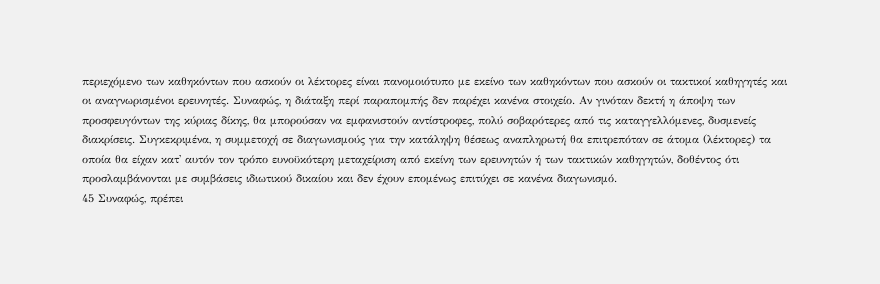περιεχόμενο των καθηκόντων που ασκούν οι λέκτορες είναι πανομοιότυπο με εκείνο των καθηκόντων που ασκούν οι τακτικοί καθηγητές και οι αναγνωρισμένοι ερευνητές. Συναφώς, η διάταξη περί παραπομπής δεν παρέχει κανένα στοιχείο. Αν γινόταν δεκτή η άποψη των προσφευγόντων της κύριας δίκης, θα μπορούσαν να εμφανιστούν αντίστροφες, πολύ σοβαρότερες από τις καταγγελλόμενες, δυσμενείς διακρίσεις. Συγκεκριμένα, η συμμετοχή σε διαγωνισμούς για την κατάληψη θέσεως αναπληρωτή θα επιτρεπόταν σε άτομα (λέκτορες) τα οποία θα είχαν κατ' αυτόν τον τρόπο ευνοϋκότερη μεταχείριση από εκείνη των ερευνητών ή των τακτικών καθηγητών, δοθέντος ότι προσλαμβάνονται με συμβάσεις ιδιωτικού δικαίου και δεν έχουν επομένως επιτύχει σε κανένα διαγωνισμό.
45 Συναφώς, πρέπει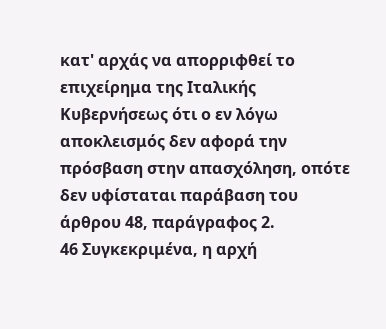κατ' αρχάς να απορριφθεί το επιχείρημα της Ιταλικής Κυβερνήσεως ότι ο εν λόγω αποκλεισμός δεν αφορά την πρόσβαση στην απασχόληση, οπότε δεν υφίσταται παράβαση του άρθρου 48, παράγραφος 2.
46 Συγκεκριμένα, η αρχή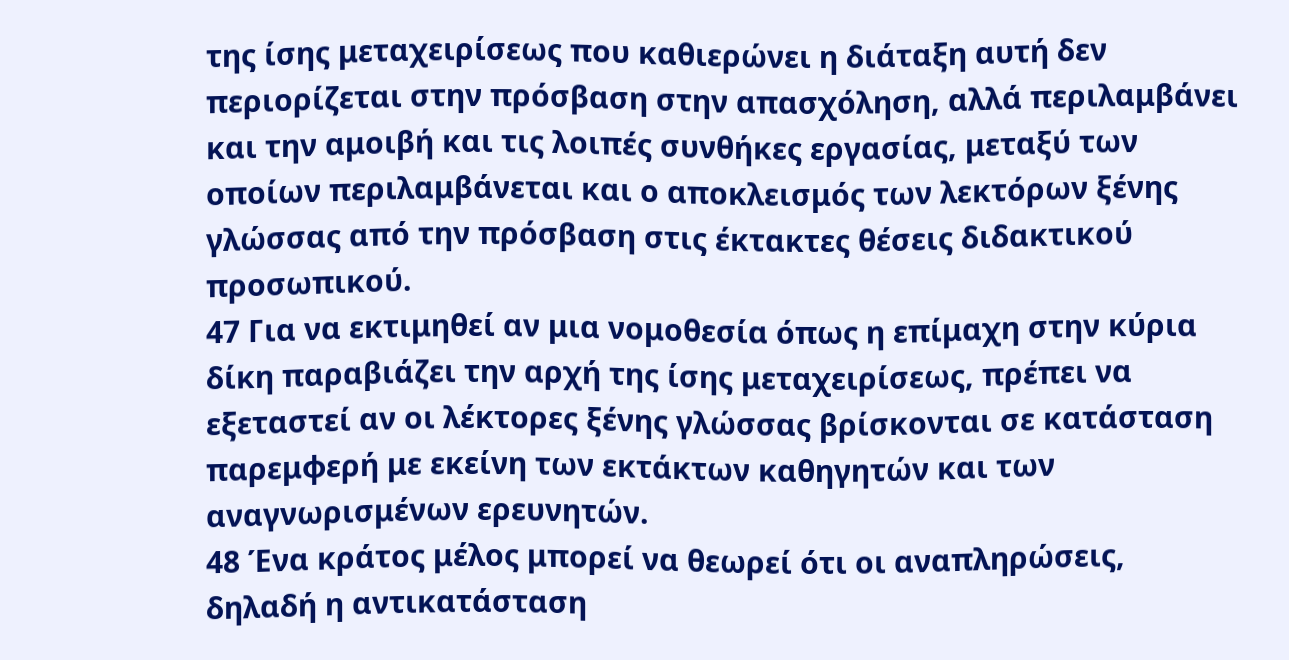της ίσης μεταχειρίσεως που καθιερώνει η διάταξη αυτή δεν περιορίζεται στην πρόσβαση στην απασχόληση, αλλά περιλαμβάνει και την αμοιβή και τις λοιπές συνθήκες εργασίας, μεταξύ των οποίων περιλαμβάνεται και ο αποκλεισμός των λεκτόρων ξένης γλώσσας από την πρόσβαση στις έκτακτες θέσεις διδακτικού προσωπικού.
47 Για να εκτιμηθεί αν μια νομοθεσία όπως η επίμαχη στην κύρια δίκη παραβιάζει την αρχή της ίσης μεταχειρίσεως, πρέπει να εξεταστεί αν οι λέκτορες ξένης γλώσσας βρίσκονται σε κατάσταση παρεμφερή με εκείνη των εκτάκτων καθηγητών και των αναγνωρισμένων ερευνητών.
48 Ένα κράτος μέλος μπορεί να θεωρεί ότι οι αναπληρώσεις, δηλαδή η αντικατάσταση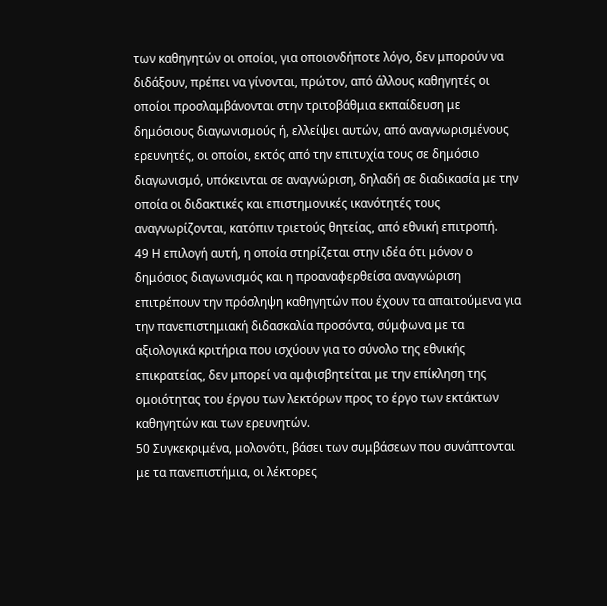των καθηγητών οι οποίοι, για οποιονδήποτε λόγο, δεν μπορούν να διδάξουν, πρέπει να γίνονται, πρώτον, από άλλους καθηγητές οι οποίοι προσλαμβάνονται στην τριτοβάθμια εκπαίδευση με δημόσιους διαγωνισμούς ή, ελλείψει αυτών, από αναγνωρισμένους ερευνητές, οι οποίοι, εκτός από την επιτυχία τους σε δημόσιο διαγωνισμό, υπόκεινται σε αναγνώριση, δηλαδή σε διαδικασία με την οποία οι διδακτικές και επιστημονικές ικανότητές τους αναγνωρίζονται, κατόπιν τριετούς θητείας, από εθνική επιτροπή.
49 Η επιλογή αυτή, η οποία στηρίζεται στην ιδέα ότι μόνον ο δημόσιος διαγωνισμός και η προαναφερθείσα αναγνώριση επιτρέπουν την πρόσληψη καθηγητών που έχουν τα απαιτούμενα για την πανεπιστημιακή διδασκαλία προσόντα, σύμφωνα με τα αξιολογικά κριτήρια που ισχύουν για το σύνολο της εθνικής επικρατείας, δεν μπορεί να αμφισβητείται με την επίκληση της ομοιότητας του έργου των λεκτόρων προς το έργο των εκτάκτων καθηγητών και των ερευνητών.
50 Συγκεκριμένα, μολονότι, βάσει των συμβάσεων που συνάπτονται με τα πανεπιστήμια, οι λέκτορες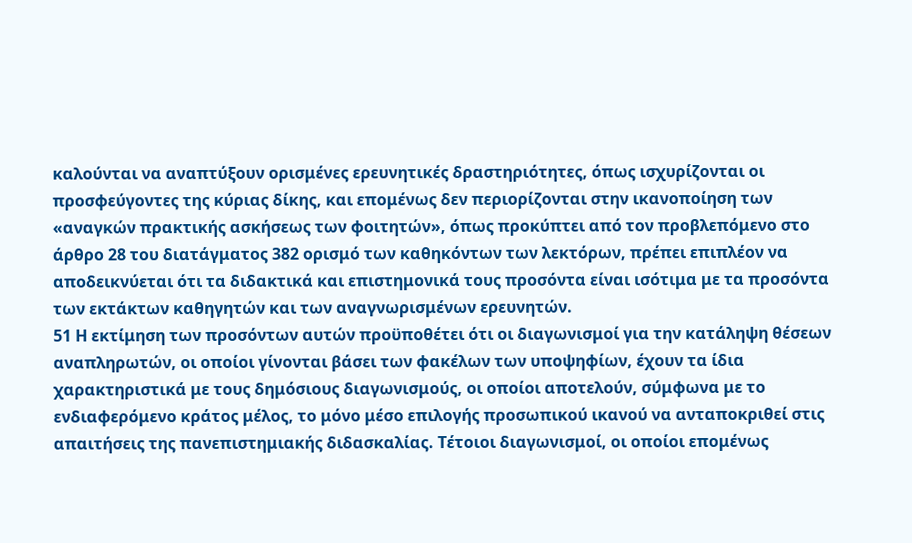καλούνται να αναπτύξουν ορισμένες ερευνητικές δραστηριότητες, όπως ισχυρίζονται οι προσφεύγοντες της κύριας δίκης, και επομένως δεν περιορίζονται στην ικανοποίηση των «αναγκών πρακτικής ασκήσεως των φοιτητών», όπως προκύπτει από τον προβλεπόμενο στο άρθρο 28 του διατάγματος 382 ορισμό των καθηκόντων των λεκτόρων, πρέπει επιπλέον να αποδεικνύεται ότι τα διδακτικά και επιστημονικά τους προσόντα είναι ισότιμα με τα προσόντα των εκτάκτων καθηγητών και των αναγνωρισμένων ερευνητών.
51 Η εκτίμηση των προσόντων αυτών προϋποθέτει ότι οι διαγωνισμοί για την κατάληψη θέσεων αναπληρωτών, οι οποίοι γίνονται βάσει των φακέλων των υποψηφίων, έχουν τα ίδια χαρακτηριστικά με τους δημόσιους διαγωνισμούς, οι οποίοι αποτελούν, σύμφωνα με το ενδιαφερόμενο κράτος μέλος, το μόνο μέσο επιλογής προσωπικού ικανού να ανταποκριθεί στις απαιτήσεις της πανεπιστημιακής διδασκαλίας. Τέτοιοι διαγωνισμοί, οι οποίοι επομένως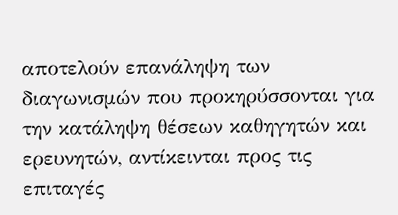αποτελούν επανάληψη των διαγωνισμών που προκηρύσσονται για την κατάληψη θέσεων καθηγητών και ερευνητών, αντίκεινται προς τις επιταγές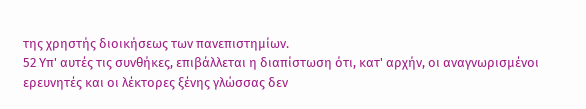της χρηστής διοικήσεως των πανεπιστημίων.
52 Υπ' αυτές τις συνθήκες, επιβάλλεται η διαπίστωση ότι, κατ' αρχήν, οι αναγνωρισμένοι ερευνητές και οι λέκτορες ξένης γλώσσας δεν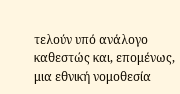τελούν υπό ανάλογο καθεστώς και, επομένως, μια εθνική νομοθεσία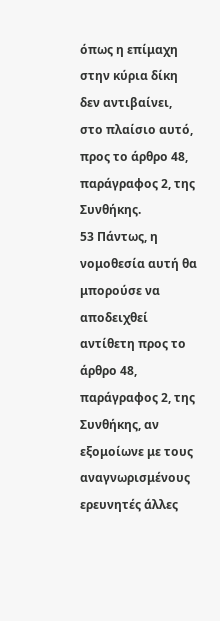όπως η επίμαχη στην κύρια δίκη δεν αντιβαίνει, στο πλαίσιο αυτό, προς το άρθρο 48, παράγραφος 2, της Συνθήκης.
53 Πάντως, η νομοθεσία αυτή θα μπορούσε να αποδειχθεί αντίθετη προς το άρθρο 48, παράγραφος 2, της Συνθήκης, αν εξομοίωνε με τους αναγνωρισμένους ερευνητές άλλες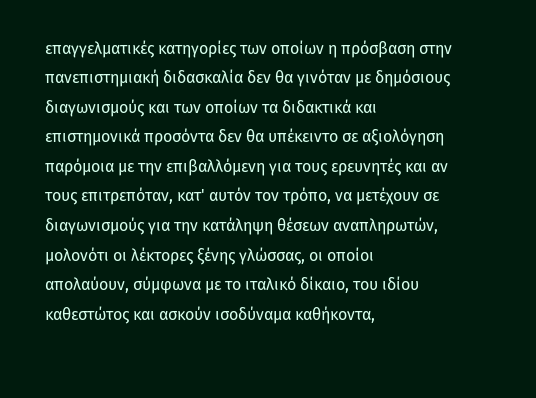επαγγελματικές κατηγορίες των οποίων η πρόσβαση στην πανεπιστημιακή διδασκαλία δεν θα γινόταν με δημόσιους διαγωνισμούς και των οποίων τα διδακτικά και επιστημονικά προσόντα δεν θα υπέκειντο σε αξιολόγηση παρόμοια με την επιβαλλόμενη για τους ερευνητές και αν τους επιτρεπόταν, κατ' αυτόν τον τρόπο, να μετέχουν σε διαγωνισμούς για την κατάληψη θέσεων αναπληρωτών, μολονότι οι λέκτορες ξένης γλώσσας, οι οποίοι απολαύουν, σύμφωνα με το ιταλικό δίκαιο, του ιδίου καθεστώτος και ασκούν ισοδύναμα καθήκοντα,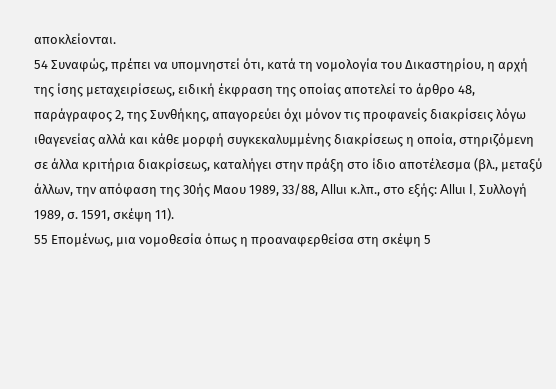αποκλείονται.
54 Συναφώς, πρέπει να υπομνηστεί ότι, κατά τη νομολογία του Δικαστηρίου, η αρχή της ίσης μεταχειρίσεως, ειδική έκφραση της οποίας αποτελεί το άρθρο 48, παράγραφος 2, της Συνθήκης, απαγορεύει όχι μόνον τις προφανείς διακρίσεις λόγω ιθαγενείας αλλά και κάθε μορφή συγκεκαλυμμένης διακρίσεως η οποία, στηριζόμενη σε άλλα κριτήρια διακρίσεως, καταλήγει στην πράξη στο ίδιο αποτέλεσμα (βλ., μεταξύ άλλων, την απόφαση της 30ής Μαου 1989, 33/88, Alluι κ.λπ., στο εξής: Alluι I, Συλλογή 1989, σ. 1591, σκέψη 11).
55 Επομένως, μια νομοθεσία όπως η προαναφερθείσα στη σκέψη 5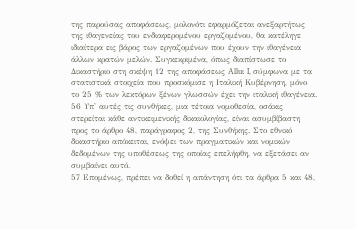της παρούσας αποφάσεως, μολονότι εφαρμόζεται ανεξαρτήτως της ιθαγενείας του ενδιαφερομένου εργαζομένου, θα κατέληγε ιδιαίτερα εις βάρος των εργαζομένων που έχουν την ιθαγένεια άλλων κρατών μελών. Συγκεκριμένα, όπως διαπίστωσε το Δικαστήριο στη σκέψη 12 της αποφάσεως Alluι I, σύμφωνα με τα στατιστικά στοιχεία που προσκόμισε η Ιταλική Κυβέρνηση, μόνο το 25 % των λεκτόρων ξένων γλωσσών έχει την ιταλική ιθαγένεια.
56 Υπ' αυτές τις συνθήκες, μια τέτοια νομοθεσία, οσάκις στερείται κάθε αντικειμενικής δικαιολογίας, είναι ασυμβίβαστη προς το άρθρο 48, παράγραφος 2, της Συνθήκης. Στο εθνικό δικαστήριο απόκειται, ενόψει των πραγματικών και νομικών δεδομένων της υποθέσεως της οποίας επελήφθη, να εξετάσει αν συμβαίνει αυτό.
57 Επομένως, πρέπει να δοθεί η απάντηση ότι τα άρθρα 5 και 48,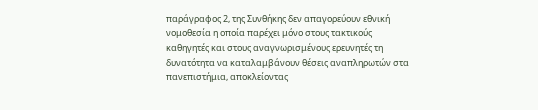παράγραφος 2, της Συνθήκης δεν απαγορεύουν εθνική νομοθεσία η οποία παρέχει μόνο στους τακτικούς καθηγητές και στους αναγνωρισμένους ερευνητές τη δυνατότητα να καταλαμβάνουν θέσεις αναπληρωτών στα πανεπιστήμια, αποκλείοντας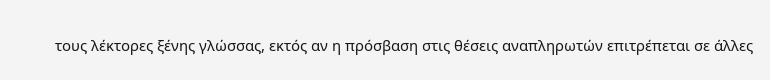τους λέκτορες ξένης γλώσσας, εκτός αν η πρόσβαση στις θέσεις αναπληρωτών επιτρέπεται σε άλλες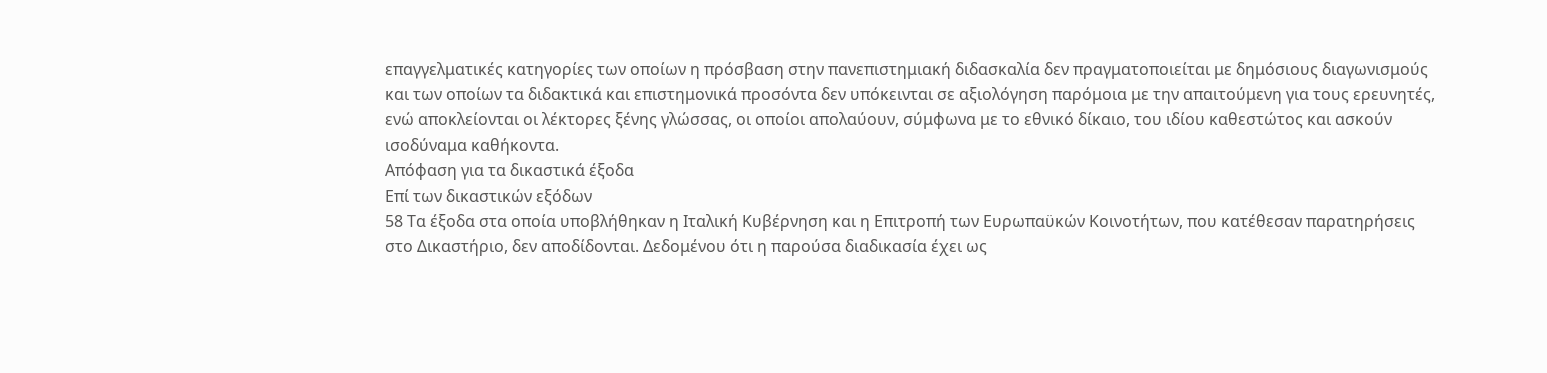επαγγελματικές κατηγορίες των οποίων η πρόσβαση στην πανεπιστημιακή διδασκαλία δεν πραγματοποιείται με δημόσιους διαγωνισμούς και των οποίων τα διδακτικά και επιστημονικά προσόντα δεν υπόκεινται σε αξιολόγηση παρόμοια με την απαιτούμενη για τους ερευνητές, ενώ αποκλείονται οι λέκτορες ξένης γλώσσας, οι οποίοι απολαύουν, σύμφωνα με το εθνικό δίκαιο, του ιδίου καθεστώτος και ασκούν ισοδύναμα καθήκοντα.
Απόφαση για τα δικαστικά έξοδα
Επί των δικαστικών εξόδων
58 Τα έξοδα στα οποία υποβλήθηκαν η Ιταλική Κυβέρνηση και η Επιτροπή των Ευρωπαϋκών Κοινοτήτων, που κατέθεσαν παρατηρήσεις στο Δικαστήριο, δεν αποδίδονται. Δεδομένου ότι η παρούσα διαδικασία έχει ως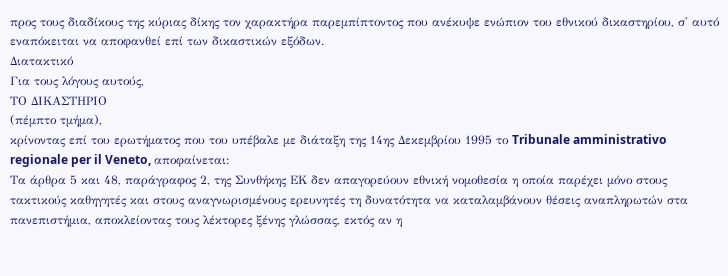προς τους διαδίκους της κύριας δίκης τον χαρακτήρα παρεμπίπτοντος που ανέκυψε ενώπιον του εθνικού δικαστηρίου, σ' αυτό εναπόκειται να αποφανθεί επί των δικαστικών εξόδων.
Διατακτικό
Για τους λόγους αυτούς,
ΤΟ ΔΙΚΑΣΤΗΡΙΟ
(πέμπτο τμήμα),
κρίνοντας επί του ερωτήματος που του υπέβαλε με διάταξη της 14ης Δεκεμβρίου 1995 το Tribunale amministrativo regionale per il Veneto, αποφαίνεται:
Τα άρθρα 5 και 48, παράγραφος 2, της Συνθήκης ΕΚ δεν απαγορεύουν εθνική νομοθεσία η οποία παρέχει μόνο στους τακτικούς καθηγητές και στους αναγνωρισμένους ερευνητές τη δυνατότητα να καταλαμβάνουν θέσεις αναπληρωτών στα πανεπιστήμια, αποκλείοντας τους λέκτορες ξένης γλώσσας, εκτός αν η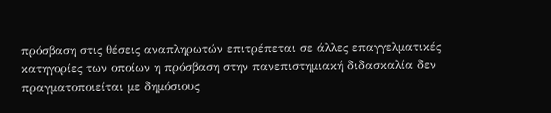πρόσβαση στις θέσεις αναπληρωτών επιτρέπεται σε άλλες επαγγελματικές κατηγορίες των οποίων η πρόσβαση στην πανεπιστημιακή διδασκαλία δεν πραγματοποιείται με δημόσιους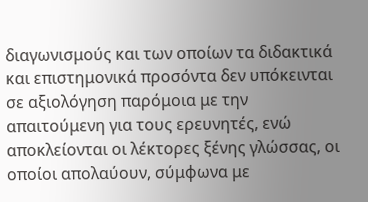διαγωνισμούς και των οποίων τα διδακτικά και επιστημονικά προσόντα δεν υπόκεινται σε αξιολόγηση παρόμοια με την απαιτούμενη για τους ερευνητές, ενώ αποκλείονται οι λέκτορες ξένης γλώσσας, οι οποίοι απολαύουν, σύμφωνα με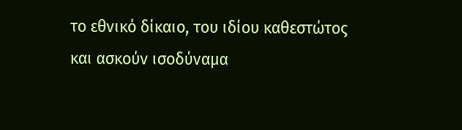το εθνικό δίκαιο, του ιδίου καθεστώτος και ασκούν ισοδύναμα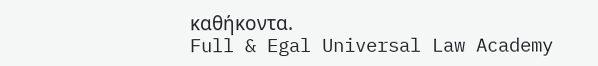καθήκοντα.
Full & Egal Universal Law Academy